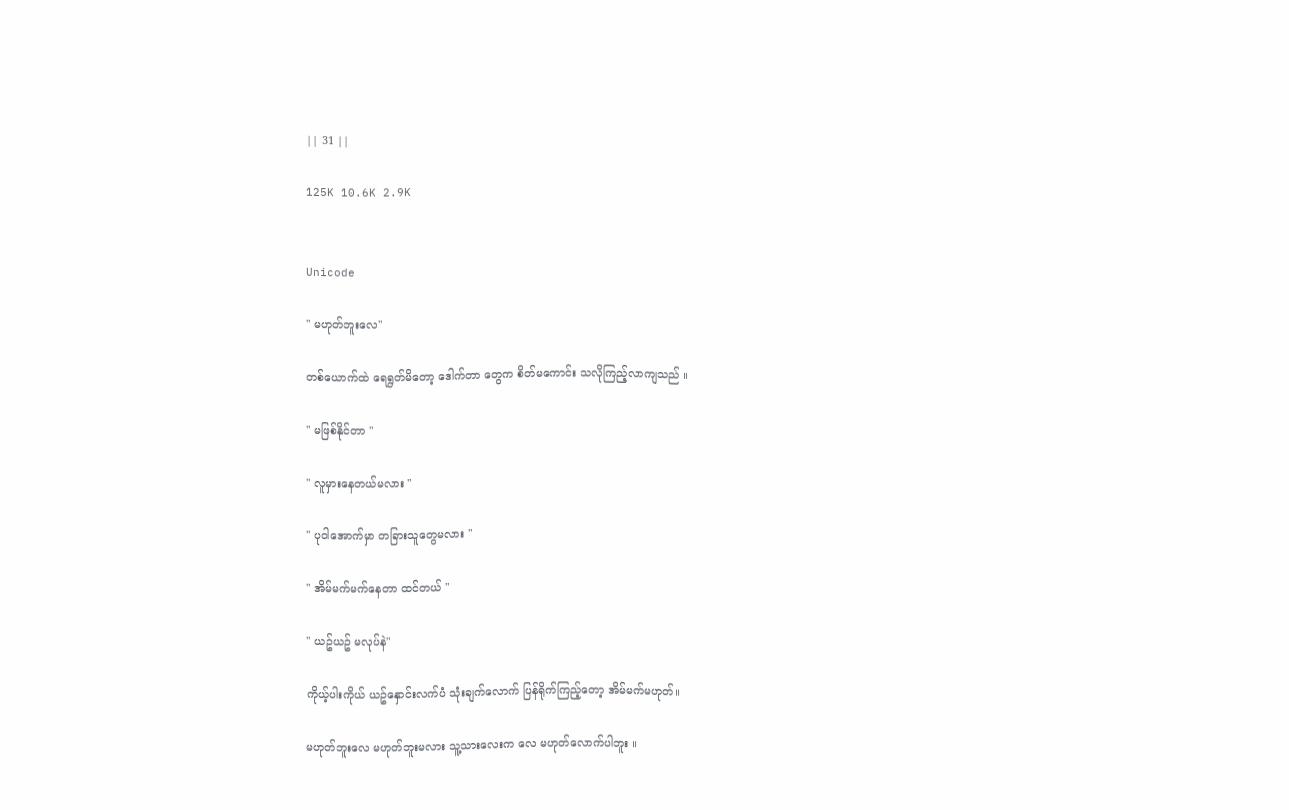|| 31 ||

125K 10.6K 2.9K


Unicode

" မဟုတ်ဘူးလေ"

တစ်ယောက်ထဲ ရေရွတ်မိတော့ ဒေါက်တာ တွေက စိတ်မကောင်း သလိုကြည့်လာကျသည် ။

" မဖြစ်နိုင်တာ "

" လူမှားနေတယ်မလား "

" ပုဝါအောက်မှာ တခြားသူတွေမလား "

" အိမ်မက်မက်နေတာ ထင်တယ် "

" ယဥ်ယဥ် မလုပ်နဲ"

ကိုယ့်ပါးကိုယ် ယဥ်နှောင်းလက်ပံ သုံးချက်လောက် ပြန်ရိုက်ကြည့်တော့ အိမ်မက်မဟုတ်။

မဟုတ်ဘူးလေ မဟုတ်ဘူးမလား သူ့သားလေးက လေ မဟုတ်လောက်ပါဘူး ။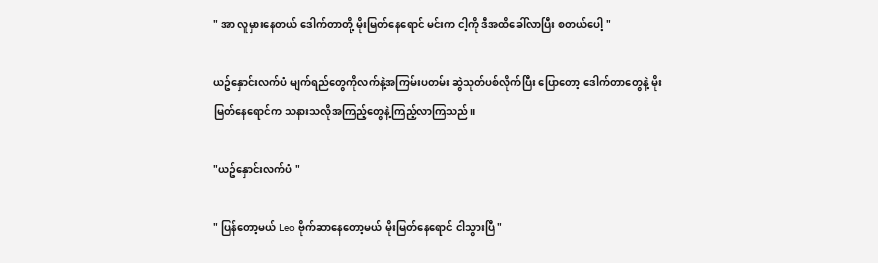" အာ လူမှားနေတယ် ဒေါက်တာတို့ မိုးမြတ်နေရောင် မင်းက ငါ့ကို ဒီအထိခေါ်လာပြီး စတယ်ပေါ့ "

ယဥ်နှောင်းလက်ပံ မျက်ရည်တွေကိုလက်နဲ့အကြမ်းပတမ်း ဆွဲသုတ်ပစ်လိုက်ပြီး ပြောတော့ ဒေါက်တာတွေနဲ့ မိုးမြတ်နေရောင်က သနားသလိုအကြည့်တွေနဲ့ကြည့်လာကြသည်။

"ယဥ်နှောင်းလက်ပံ "

" ပြန်တော့မယ် Leo ဗိုက်ဆာနေတော့မယ် မိုးမြတ်နေရောင် ငါသွားပြီ "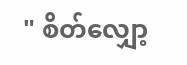" စိတ်လျှော့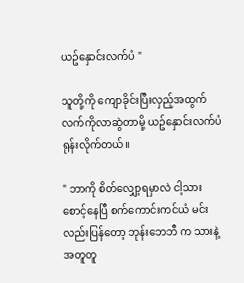ယဥ်နှောင်းလက်ပံ "

သူတို့ကို ကျောခိုင်းပြီးလှည့်အထွက်လက်ကိုလာဆွဲတာမို့ ယဥ်နှောင်းလက်ပံ ရုန်းလိုက်တယ်။

" ဘာကို စိတ်လျှော့ရမှာလဲ ငါ့သားစောင့်နေပြီ စက်ကောင်းကင်ယံ မင်းလည်းပြန်တော့ ဘုန်းဘေဘီ က သားနဲ့အတူတူ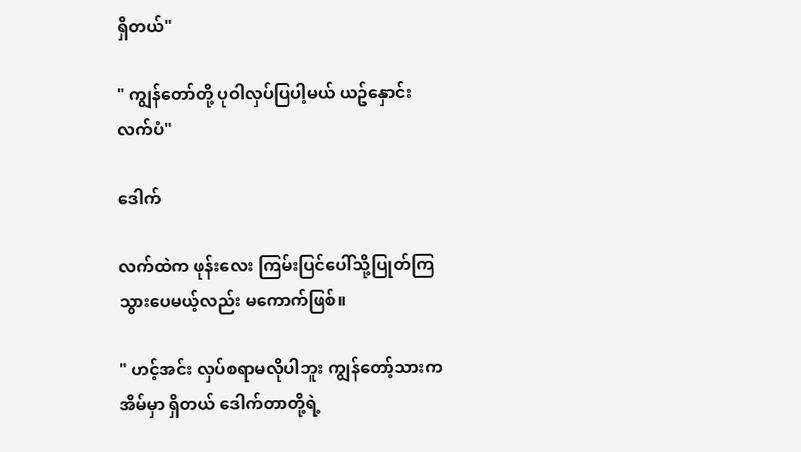ရှိတယ်"

" ကျွန်တော်တို့ ပုဝါလှပ်ပြပါ့မယ် ယဥ်နှောင်းလက်ပံ"

ဒေါက်

လက်ထဲက ဖုန်းလေး ကြမ်းပြင်ပေါ်သို့ပြုတ်ကြသွားပေမယ့်လည်း မကောက်ဖြစ်။

" ဟင့်အင်း လှပ်စရာမလိုပါဘူး ကျွန်တော့်သားက အိမ်မှာ ရှိတယ် ဒေါက်တာတို့ရဲ့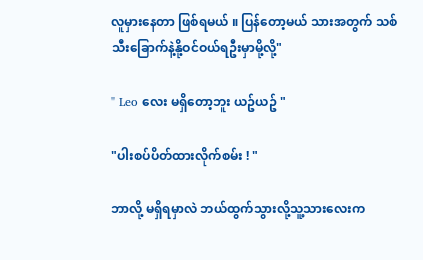လူမှားနေတာ ဖြစ်ရမယ် ။ ပြန်တော့မယ် သားအတွက် သစ်သီးခြောက်နဲ့နို့ဝင်ဝယ်ရဦးမှာမို့လို့"

" Leo လေး မရှိတော့ဘူး ယဥ်ယဥ် "

"ပါးစပ်ပိတ်ထားလိုက်စမ်း ! "

ဘာလို့ မရှိရမှာလဲ ဘယ်ထွက်သွားလို့သူ့သားလေးက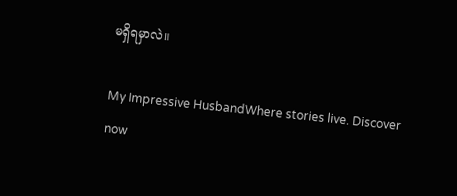မရှိရမှာလဲ။

My Impressive HusbandWhere stories live. Discover now